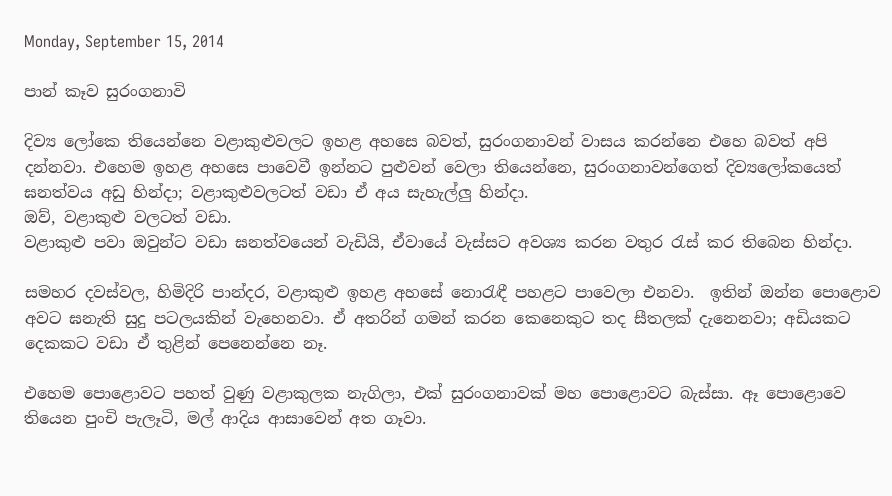Monday, September 15, 2014

පාන් කෑව සුරංගනාවි

දිව්‍ය ලෝකෙ තියෙන්නෙ වළාකුළුවලට ඉහළ අහසෙ බවත්, සුරංගනාවන් වාසය කරන්නෙ එහෙ බවත් අපි දන්නවා. එහෙම ඉහළ අහසෙ පාවෙවී ඉන්නට පුළුවන් වෙලා තියෙන්නෙ, සුරංගනාවන්ගෙත් දිව්‍යලෝකයෙත් ඝනත්වය අඩු හින්දා; වළාකුළුවලටත් වඩා ඒ අය සැහැල්ලු හින්දා.
ඔව්, වළාකුළු වලටත් වඩා.
වළාකුළු පවා ඔවුන්ට වඩා ඝනත්වයෙන් වැඩියි, ඒවායේ වැස්සට අවශ්‍ය කරන වතුර රැස් කර තිබෙන හින්දා.

සමහර දවස්වල, හිමිදිරි පාන්දර, වළාකුළු ඉහළ අහසේ නොරැඳී පහළට පාවෙලා එනවා.  ඉතින් ඔන්න පොළොව අවට ඝනැති සුදු පටලයකින් වැහෙනවා. ඒ අතරින් ගමන් කරන කෙනෙකුට තද සීතලක් දැනෙනවා; අඩියකට දෙකකට වඩා ඒ තුළින් පෙනෙන්නෙ නෑ.

එහෙම පොළොවට පහත් වුණු වළාකුලක නැගිලා, එක් සුරංගනාවක් මහ පොළොවට බැස්සා. ඈ පොළොවෙ තියෙන පුංචි පැලෑටි, මල් ආදිය ආසාවෙන් අත ගෑවා.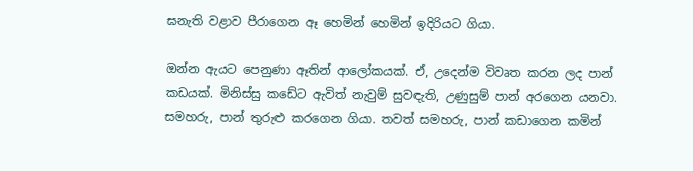ඝනැති වළාව පීරාගෙන ඈ හෙමින් හෙමින් ඉදිරියට ගියා.

ඔන්න ඇයට පෙනුණා ඈතින් ආලෝකයක්. ඒ, උදෙන්ම විවෘත කරන ලද පාන් කඩයක්. මිනිස්සු කඩේට ඇවිත් නැවුම් සුවඳැති, උණුසුම් පාන් අරගෙන යනවා. සමහරු, පාන් තුරුළු කරගෙන ගියා. තවත් සමහරු, පාන් කඩාගෙන කමින්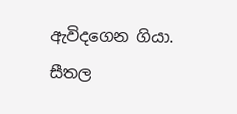ඇවිදගෙන ගියා.
සීතල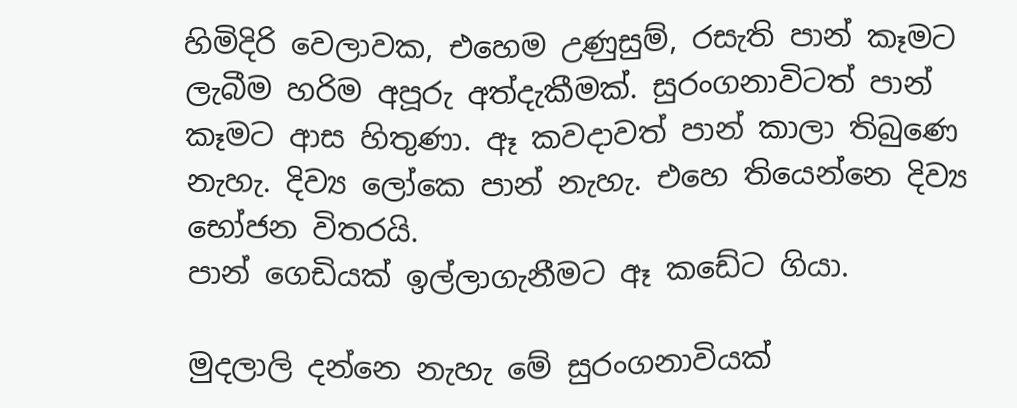හිමිදිරි වෙලාවක, එහෙම උණුසුම්, රසැති පාන් කෑමට ලැබීම හරිම අපූරු අත්දැකීමක්. සුරංගනාවිටත් පාන් කෑමට ආස හිතුණා. ඈ කවදාවත් පාන් කාලා තිබුණෙ නැහැ. දිව්‍ය ලෝකෙ පාන් නැහැ. එහෙ තියෙන්නෙ දිව්‍ය භෝජන විතරයි.
පාන් ගෙඩියක් ඉල්ලාගැනීමට ඈ කඩේට ගියා.

මුදලාලි දන්නෙ නැහැ මේ සුරංගනාවියක්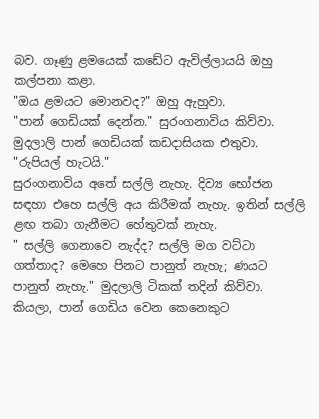බව. ගෑණු ළමයෙක් කඩේට ඇවිල්ලායයි ඔහු කල්පනා කළා.
"ඔය ළමයට මොනවද?" ඔහු ඇහුවා.
"පාන් ගෙඩියක් දෙන්න." සුරංගනාවිය කිව්වා.
මුදලාලි පාන් ගෙඩියක් කඩදාසියක එතුවා. "රුපියල් හැටයි."
සුරංගනාවිය අතේ සල්ලි නැහැ. දිව්‍ය භෝජන සඳහා එහෙ සල්ලි අය කිරීමක් නැහැ. ඉතින් සල්ලි ළඟ තබා ගැනීමට හේතුවක් නැහැ.
" සල්ලි ගෙනාවෙ නැද්ද? සල්ලි මග වට්ටා ගත්තාද? මෙහෙ පිනට පානුත් නැහැ; ණයට පානුත් නැහැ." මුදලාලි ටිකක් තදින් කිව්වා. කියලා, පාන් ගෙඩිය වෙන කෙනෙකුට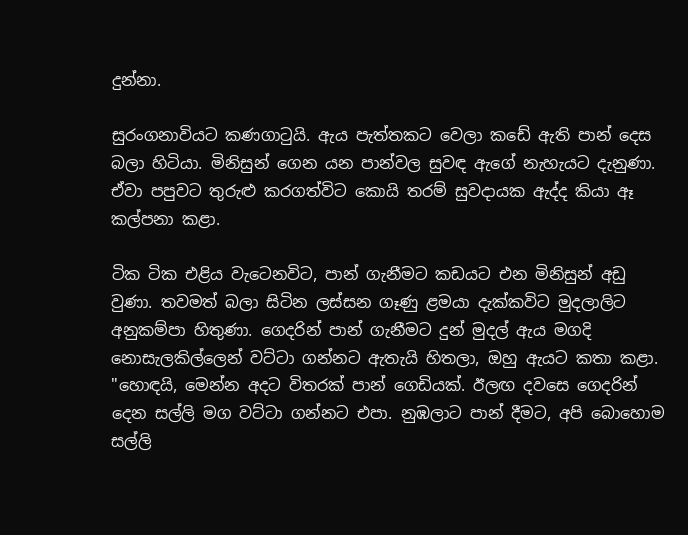දුන්නා.

සුරංගනාවියට කණගාටුයි. ඇය පැත්තකට වෙලා කඩේ ඇති පාන් දෙස බලා හිටියා. මිනිසුන් ගෙන යන පාන්වල සුවඳ ඇගේ නැහැයට දැනුණා.  ඒවා පපුවට තුරුළු කරගත්විට කොයි තරම් සුවදායක ඇද්ද කියා ඈ කල්පනා කළා.

ටික ටික එළිය වැටෙනවිට, පාන් ගැනීමට කඩයට එන මිනිසුන් අඩු වුණා. තවමත් බලා සිටින ලස්සන ගෑණු ළමයා දැක්කවිට මුදලාලිට අනුකම්පා හිතුණා. ගෙදරින් පාන් ගැනීමට දුන් මුදල් ඇය මගදි නොසැලකිල්ලෙන් වට්ටා ගන්නට ඇතැයි හිතලා, ඔහු ඇයට කතා කළා.
"හොඳයි, මෙන්න අදට විතරක් පාන් ගෙඩියක්. ඊලඟ දවසෙ ගෙදරින් දෙන සල්ලි මග වට්ටා ගන්නට එපා. නුඹලාට පාන් දීමට, අපි බොහොම සල්ලි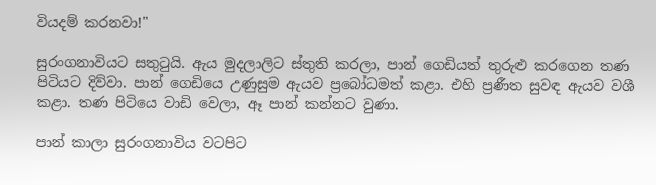වියදම් කරනවා!"

සුරංගනාවියට සතුටුයි. ඇය මුදලාලිට ස්තුති කරලා, පාන් ගෙඩියත් තුරුළු කරගෙන තණ පිටියට දිව්වා. පාන් ගෙඩියෙ උණුසුම ඇයව ප්‍රබෝධමත් කළා. එහි ප්‍රණීත සුවඳ ඇයව වශී කළා. තණ පිටියෙ වාඩි වෙලා, ඈ පාන් කන්නට වුණා.

පාන් කාලා සුරංගනාවිය වටපිට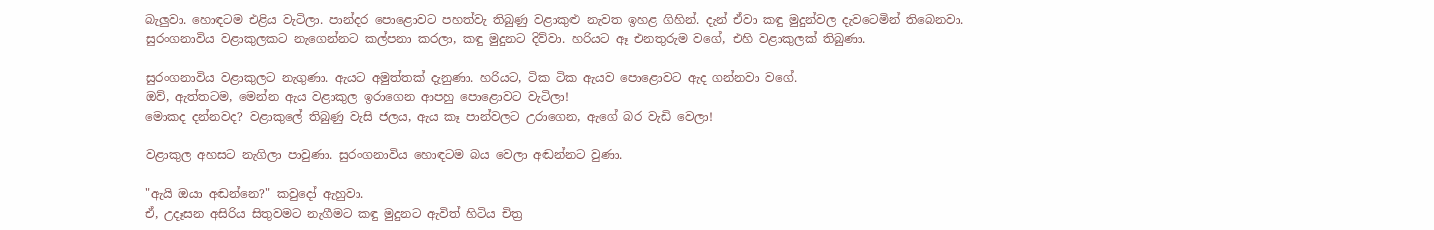බැලුවා. හොඳටම එළිය වැටිලා. පාන්දර පොළොවට පහත්වැ තිබුණු වළාකුළු නැවත ඉහළ ගිහින්. දැන් ඒවා කඳු මුදුන්වල දැවටෙමින් තිබෙනවා. සුරංගනාවිය වළාකුලකට නැගෙන්නට කල්පනා කරලා, කඳු මුදුනට දිව්වා. හරියට ඈ එනතුරුම වගේ, එහි වළාකුලක් තිබුණා.

සුරංගනාවිය වළාකුලට නැගුණා. ඇයට අමුත්තක් දැනුණා. හරියට, ටික ටික ඇයව පොළොවට ඇද ගන්නවා වගේ.
ඔව්, ඇත්තටම, මෙන්න ඇය වළාකුල ඉරාගෙන ආපහු පොළොවට වැටිලා!
මොකද දන්නවද? වළාකුලේ තිබුණු වැසි ජලය, ඇය කෑ පාන්වලට උරාගෙන, ඇගේ බර වැඩි වෙලා!

වළාකුල අහසට නැගිලා පාවුණා. සුරංගනාවිය හොඳටම බය වෙලා අඬන්නට වුණා.

"ඇයි ඔයා අඬන්නෙ?" කවුදෝ ඇහුවා.
ඒ, උදෑසන අසිරිය සිතුවමට නැගීමට කඳු මුදුනට ඇවිත් හිටිය චිත්‍ර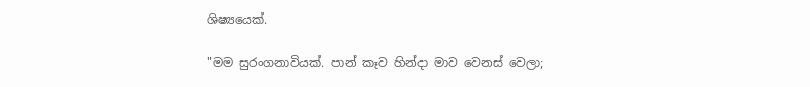ශිෂ්‍යයෙක්.

"මම සුරංගනාවියක්. පාන් කෑව හින්දා මාව වෙනස් වෙලා;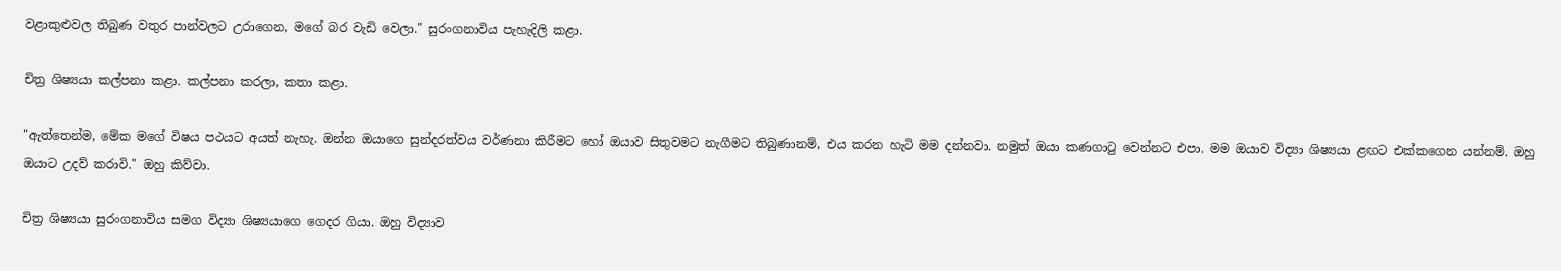වළාකුළුවල තිබුණ වතුර පාන්වලට උරාගෙන, මගේ බර වැඩි වෙලා." සුරංගනාවිය පැහැදිලි කළා.

චිත්‍ර ශිෂ්‍යයා කල්පනා කළා. කල්පනා කරලා, කතා කළා.

"ඇත්තෙන්ම, මේක මගේ විෂය පථයට අයත් නැහැ. ඔන්න ඔයාගෙ සුන්දරත්වය වර්ණනා කිරීමට හෝ ඔයාව සිතුවමට නැගීමට තිබුණානම්, එය කරන හැටි මම දන්නවා. නමුත් ඔයා කණගාටු වෙන්නට එපා. මම ඔයාව විද්‍යා ශිෂ්‍යයා ළඟට එක්කගෙන යන්නම්. ඔහු ඔයාට උදව් කරාවි." ඔහු කිව්වා.

චිත්‍ර ශිෂ්‍යයා සුරංගනාවිය සමග විද්‍යා ශිෂ්‍යයාගෙ ගෙදර ගියා. ඔහු විද්‍යාව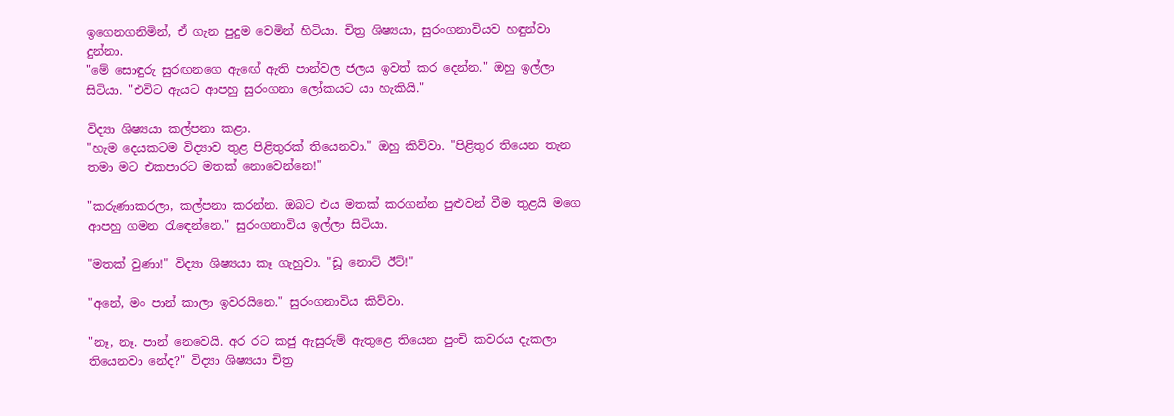ඉගෙනගනිමින්, ඒ ගැන පුදුම වෙමින් හිටියා. චිත්‍ර ශිෂ්‍යයා, සුරංගනාවියව හඳුන්වා දුන්නා.
"මේ සොඳුරු සුරඟනගෙ ඇඟේ ඇති පාන්වල ජලය ඉවත් කර දෙන්න." ඔහු ඉල්ලා සිටියා. "එවිට ඇයට ආපහු සුරංගනා ලෝකයට යා හැකියි."

විද්‍යා ශිෂ්‍යයා කල්පනා කළා.
"හැම දෙයකටම විද්‍යාව තුළ පිළිතුරක් තියෙනවා." ඔහු කිව්වා. "පිළිතුර තියෙන තැන තමා මට එකපාරට මතක් නොවෙන්නෙ!"

"කරුණාකරලා, කල්පනා කරන්න. ඔබට එය මතක් කරගන්න පුළුවන් වීම තුළයි මගෙ ආපහු ගමන රැඳෙන්නෙ." සුරංගනාවිය ඉල්ලා සිටියා.

"මතක් වුණා!" විද්‍යා ශිෂ්‍යයා කෑ ගැහුවා. "ඩූ නොට් ඊට්!"

"අනේ, මං පාන් කාලා ඉවරයිනෙ." සුරංගනාවිය කිව්වා.

"නෑ, නෑ. පාන් නෙවෙයි. අර රට කජු ඇසුරුම් ඇතුළෙ තියෙන පුංචි කවරය දැකලා තියෙනවා නේද?" විද්‍යා ශිෂ්‍යයා චිත්‍ර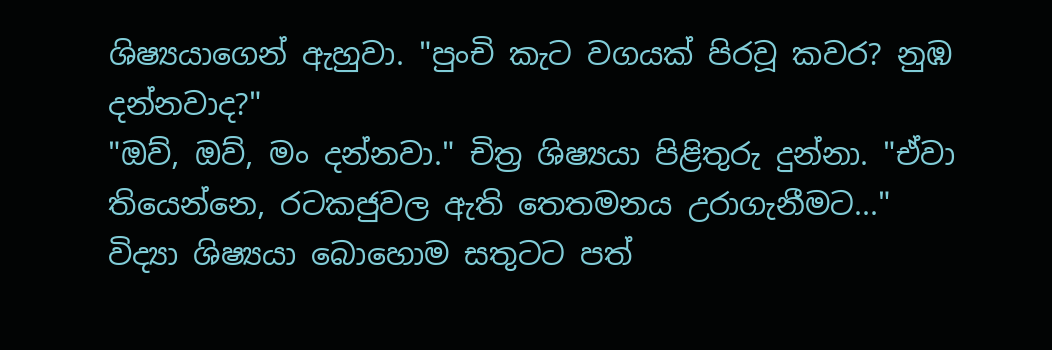ශිෂ්‍යයාගෙන් ඇහුවා. "පුංචි කැට වගයක් පිරවූ කවර? නුඹ දන්නවාද?"
"ඔව්, ඔව්, මං දන්නවා." චිත්‍ර ශිෂ්‍යයා පිළිතුරු දුන්නා. "ඒවා තියෙන්නෙ, රටකජුවල ඇති තෙතමනය උරාගැනීමට..."
විද්‍යා ශිෂ්‍යයා බොහොම සතුටට පත්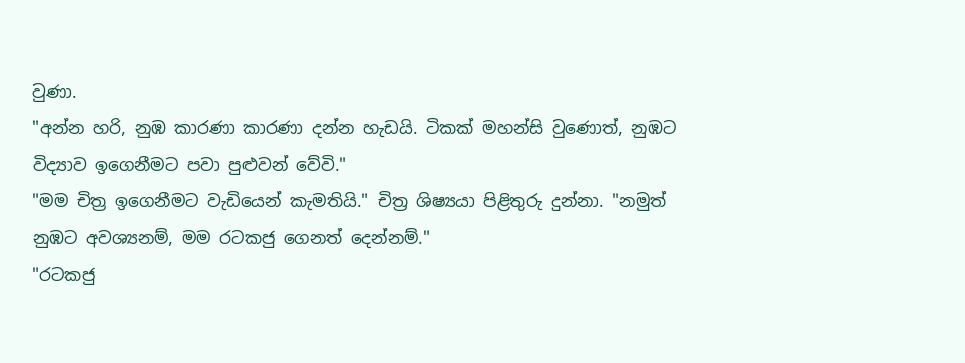වුණා.
"අන්න හරි, නුඹ කාරණා කාරණා දන්න හැඩයි. ටිකක් මහන්සි වුණොත්, නුඹට විද්‍යාව ඉගෙනීමට පවා පුළුවන් වේවි."
"මම චිත්‍ර ඉගෙනීමට වැඩියෙන් කැමතියි." චිත්‍ර ශිෂ්‍යයා පිළිතුරු දුන්නා. "නමුත් නුඹට අවශ්‍යනම්, මම රටකජු ගෙනත් දෙන්නම්."
"රටකජු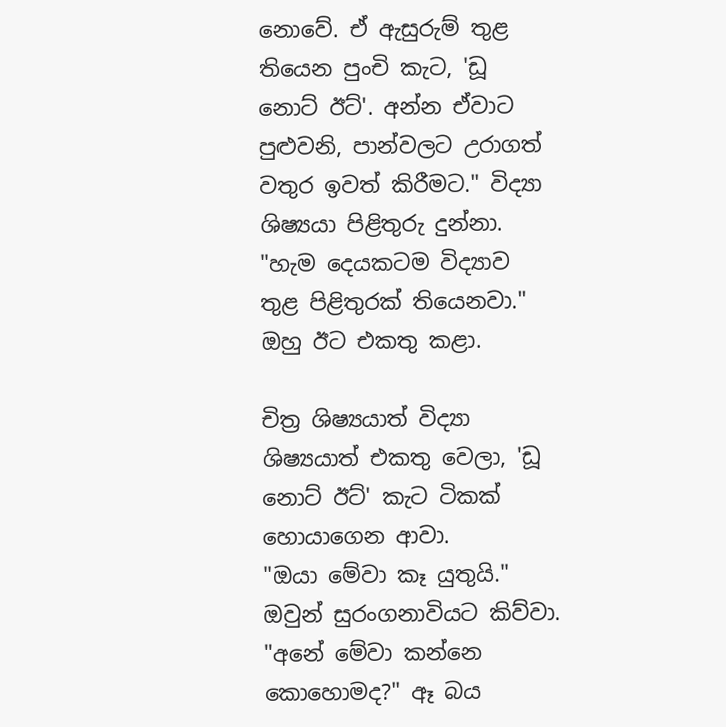නොවේ. ඒ ඇසුරුම් තුළ තියෙන පුංචි කැට, 'ඩූ නොට් ඊට්'. අන්න ඒවාට පුළුවනි, පාන්වලට උරාගත් වතුර ඉවත් කිරීමට." විද්‍යා ශිෂ්‍යයා පිළිතුරු දුන්නා.
"හැම දෙයකටම විද්‍යාව තුළ පිළිතුරක් තියෙනවා." ඔහු ඊට එකතු කළා.

චිත්‍ර ශිෂ්‍යයාත් විද්‍යා ශිෂ්‍යයාත් එකතු වෙලා, 'ඩූ නොට් ඊට්' කැට ටිකක් හොයාගෙන ආවා.
"ඔයා මේවා කෑ යුතුයි." ඔවුන් සුරංගනාවියට කිව්වා.
"අනේ මේවා කන්නෙ කොහොමද?" ඈ බය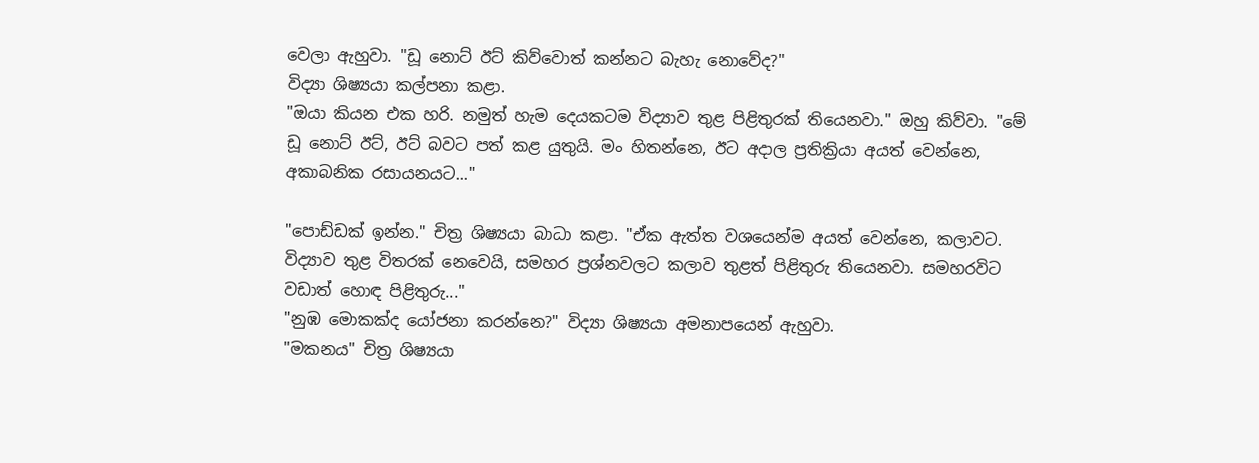වෙලා ඇහුවා. "ඩූ නොට් ඊට් කිව්වොත් කන්නට බැහැ නොවේද?"
විද්‍යා ශිෂ්‍යයා කල්පනා කළා.
"ඔයා කියන එක හරි. නමුත් හැම දෙයකටම විද්‍යාව තුළ පිළිතුරක් තියෙනවා." ඔහු කිව්වා. "මේ ඩූ නොට් ඊට්, ඊට් බවට පත් කළ යුතුයි. මං හිතන්නෙ, ඊට අදාල ප්‍රතික්‍රියා අයත් වෙන්නෙ, අකාබනික රසායනයට..."

"පොඩ්ඩක් ඉන්න." චිත්‍ර ශිෂ්‍යයා බාධා කළා. "ඒක ඇත්ත වශයෙන්ම අයත් වෙන්නෙ, කලාවට. විද්‍යාව තුළ විතරක් නෙවෙයි, සමහර ප්‍රශ්නවලට කලාව තුළත් පිළිතුරු තියෙනවා. සමහරවිට වඩාත් හොඳ පිළිතුරු..."
"නුඹ මොකක්ද යෝජනා කරන්නෙ?" විද්‍යා ශිෂ්‍යයා අමනාපයෙන් ඇහුවා.
"මකනය" චිත්‍ර ශිෂ්‍යයා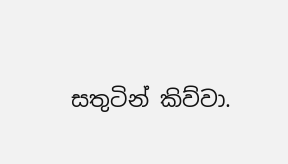සතුටින් කිව්වා.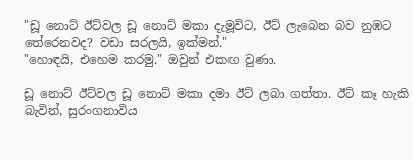"ඩූ නොට් ඊට්වල ඩූ නොට් මකා දැමූවිට, ඊට් ලැබෙන බව නුඹට තේරෙනවද? වඩා සරලයි, ඉක්මන්."
"හොඳයි, එහෙම කරමු." ඔවුන් එකඟ වුණා.

ඩූ නොට් ඊට්වල ඩූ නොට් මකා දමා ඊට් ලබා ගත්තා. ඊට් කෑ හැකි බැවින්, සුරංගනාවිය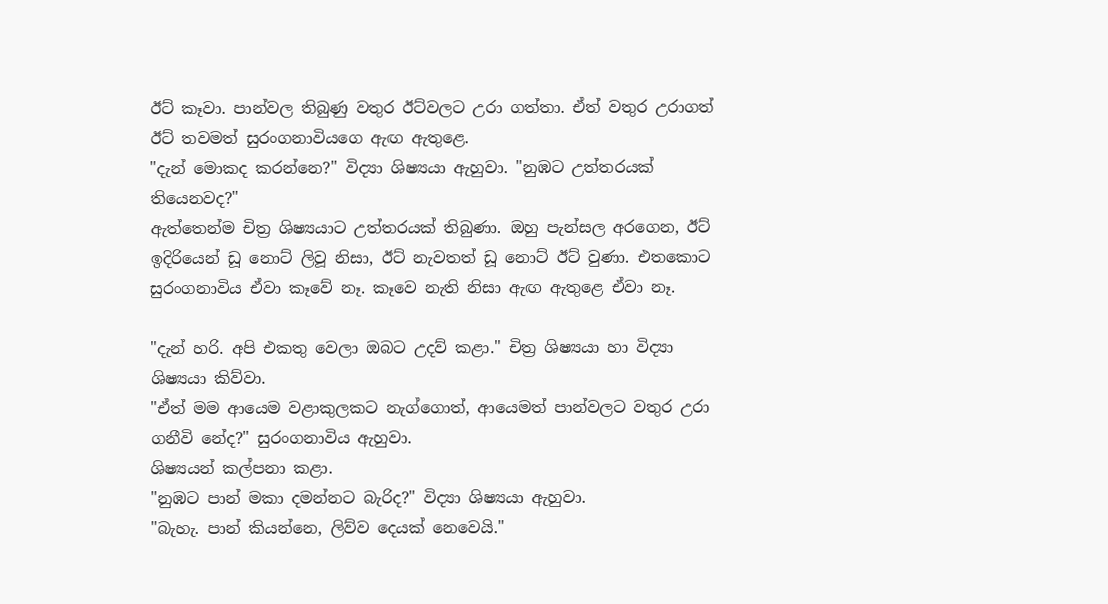ඊට් කෑවා. පාන්වල තිබුණු වතුර ඊට්වලට උරා ගත්තා. ඒත් වතුර උරාගත් ඊට් තවමත් සුරංගනාවියගෙ ඇඟ ඇතුළෙ.
"දැන් මොකද කරන්නෙ?" විද්‍යා ශිෂ්‍යයා ඇහුවා. "නුඹට උත්තරයක් තියෙනවද?"
ඇත්තෙන්ම චිත්‍ර ශිෂ්‍යයාට උත්තරයක් තිබුණා. ඔහු පැන්සල අරගෙන, ඊට් ඉදිරියෙන් ඩූ නොට් ලිවූ නිසා, ඊට් නැවතත් ඩූ නොට් ඊට් වුණා. එතකොට සුරංගනාවිය ඒවා කෑවේ නෑ. කෑවෙ නැති නිසා ඇඟ ඇතුළෙ ඒවා නෑ.

"දැන් හරි. අපි එකතු වෙලා ඔබට උදව් කළා." චිත්‍ර ශිෂ්‍යයා හා විද්‍යා ශිෂ්‍යයා කිව්වා.
"ඒත් මම ආයෙම වළාකුලකට නැග්ගොත්, ආයෙමත් පාන්වලට වතුර උරා ගනීවි නේද?" සුරංගනාවිය ඇහුවා.
ශිෂ්‍යයන් කල්පනා කළා.
"නුඹට පාන් මකා දමන්නට බැරිද?" විද්‍යා ශිෂ්‍යයා ඇහුවා.
"බැහැ. පාන් කියන්නෙ, ලිව්ව දෙයක් නෙවෙයි."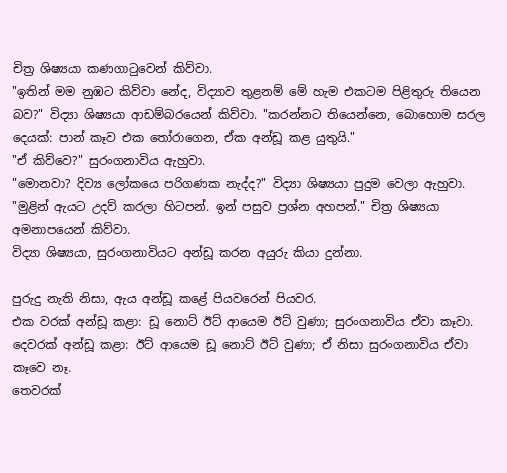චිත්‍ර ශිෂ්‍යයා කණගාටුවෙන් කිව්වා.
"ඉතින් මම නුඹට කිව්වා නේද, විද්‍යාව තුළනම් මේ හැම එකටම පිළිතුරු තියෙන බව?" විද්‍යා ශිෂ්‍යයා ආඩම්බරයෙන් කිව්වා. "කරන්නට තියෙන්නෙ, බොහොම සරල දෙයක්: පාන් කෑව එක තෝරාගෙන, ඒක අන්ඩූ කළ යුතුයි."
"ඒ කිව්වෙ?" සුරංගනාවිය ඇහුවා.
"මොනවා? දිව්‍ය ලෝකයෙ පරිගණක නැද්ද?" විද්‍යා ශිෂ්‍යයා පුදුම වෙලා ඇහුවා.
"මුළින් ඇයට උදව් කරලා හිටපන්. ඉන් පසුව ප්‍රශ්න අහපන්." චිත්‍ර ශිෂ්‍යයා අමනාපයෙන් කිව්වා.
විද්‍යා ශිෂ්‍යයා, සුරංගනාවියට අන්ඩූ කරන අයුරු කියා දුන්නා.

පුරුදු නැති නිසා, ඇය අන්ඩූ කළේ පියවරෙන් පියවර.
එක වරක් අන්ඩූ කළා: ඩූ නොට් ඊට් ආයෙම ඊට් වුණා; සුරංගනාවිය ඒවා කෑවා.
දෙවරක් අන්ඩූ කළා: ඊට් ආයෙම ඩූ නොට් ඊට් වුණා; ඒ නිසා සුරංගනාවිය ඒවා කෑවෙ නෑ.
තෙවරක්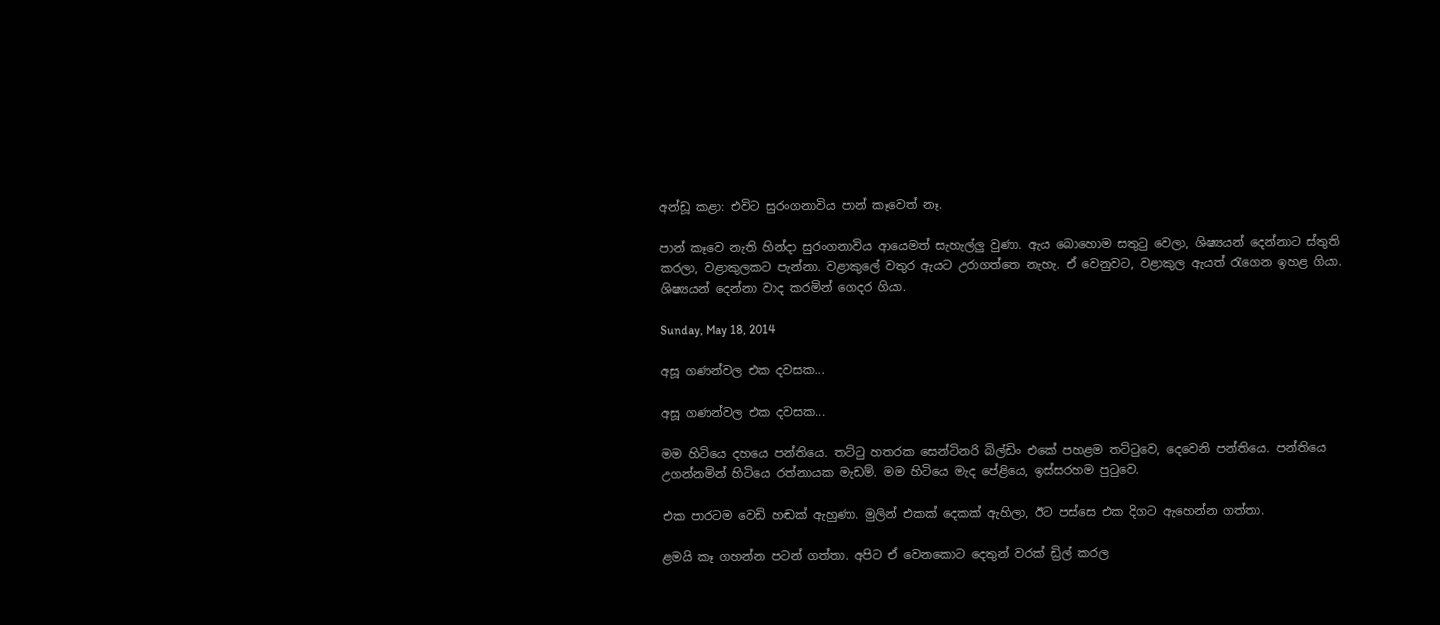අන්ඩූ කළා: එවිට සුරංගනාවිය පාන් කෑවෙත් නෑ.

පාන් කෑවෙ නැති හින්දා සුරංගනාවිය ආයෙමත් සැහැල්ලු වුණා. ඇය බොහොම සතුටු වෙලා, ශිෂ්‍යයන් දෙන්නාට ස්තුති කරලා, වළාකුලකට පැන්නා. වළාකුලේ වතුර ඇයට උරාගත්තෙ නැහැ. ඒ වෙනුවට, වළාකුල ඇයත් රැගෙන ඉහළ ගියා.
ශිෂ්‍යයන් දෙන්නා වාද කරමින් ගෙදර ගියා.

Sunday, May 18, 2014

අසූ ගණන්වල එක දවසක...

අසූ ගණන්වල එක දවසක...

මම හිටියෙ දහයෙ පන්තියෙ. තට්ටු හතරක සෙන්ටිනරි බිල්ඩිං එකේ පහළම තට්ටුවෙ, දෙවෙනි පන්තියෙ. පන්තියෙ උගන්නමින් හිටියෙ රත්නායක මැඩම්. මම හිටියෙ මැද පේළියෙ, ඉස්සරහම පුටුවෙ.

එක පාරටම වෙඩි හඬක් ඇහුණා. මුලින් එකක් දෙකක් ඇහිලා, ඊට පස්සෙ එක දිගට ඇහෙන්න ගත්තා.

ළමයි කෑ ගහන්න පටන් ගත්තා. අපිට ඒ වෙනකොට දෙතුන් වරක් ඩ්‍රිල් කරල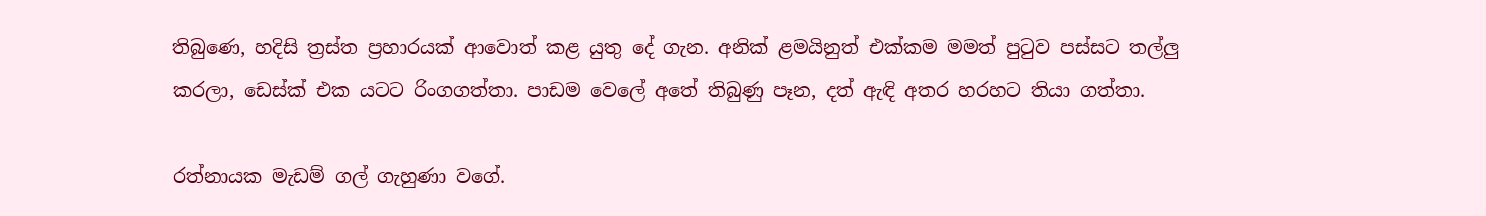තිබුණෙ, හදිසි ත්‍රස්ත ප්‍රහාරයක් ආවොත් කළ යුතු දේ ගැන. අනික් ළමයිනුත් එක්කම මමත් පුටුව පස්සට තල්ලු කරලා, ඩෙස්ක් එක යටට රිංගගත්තා. පාඩම වෙලේ අතේ තිබුණු පෑන, දත් ඇඳි අතර හරහට තියා ගත්තා.

රත්නායක මැඩම් ගල් ගැහුණා වගේ.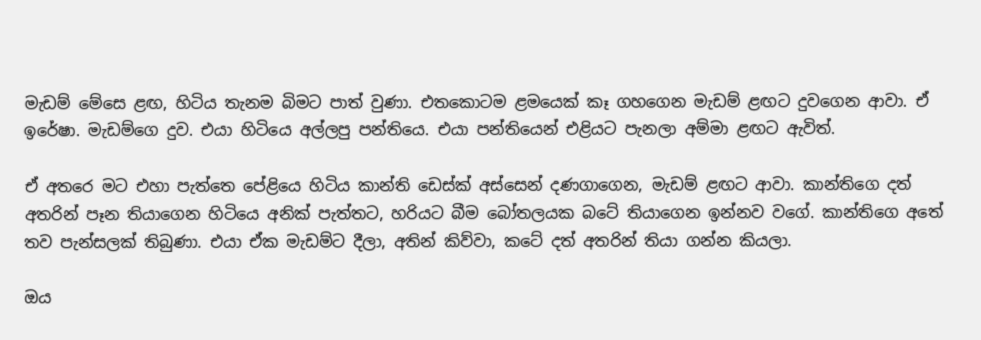මැඩම් මේසෙ ළඟ, හිටිය තැනම බිමට පාත් වුණා. එතකොටම ළමයෙක් කෑ ගහගෙන මැඩම් ළඟට දුවගෙන ආවා. ඒ ඉරේෂා. මැඩම්ගෙ දුව. එයා හිටියෙ අල්ලපු පන්තියෙ. එයා පන්තියෙන් එළියට පැනලා අම්මා ළඟට ඇවිත්.

ඒ අතරෙ මට එහා පැත්තෙ පේළියෙ හිටිය කාන්ති ඩෙස්ක් අස්සෙන් දණගාගෙන, මැඩම් ළඟට ආවා. කාන්තිගෙ දත් අතරින් පෑන තියාගෙන හිටියෙ අනික් පැත්තට, හරියට බීම බෝතලයක බටේ තියාගෙන ඉන්නව වගේ. කාන්තිගෙ අතේ තව පැන්සලක් තිබුණා. එයා ඒක මැඩම්ට දීලා, අතින් කිව්වා, කටේ දත් අතරින් තියා ගන්න කියලා.

ඔය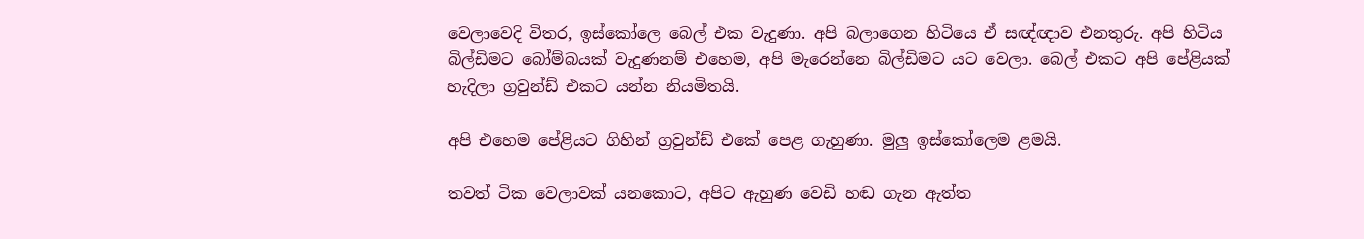වෙලාවෙදි විතර, ඉස්කෝලෙ බෙල් එක වැදුණා. අපි බලාගෙන හිටියෙ ඒ සඥ්ඥාව එනතුරු. අපි හිටිය බිල්ඩිමට බෝම්බයක් වැදුණනම් එහෙම, අපි මැරෙන්නෙ බිල්ඩිමට යට වෙලා. බෙල් එකට අපි පේළියක් හැදිලා ග්‍රවුන්ඩ් එකට යන්න නියමිතයි.

අපි එහෙම පේළියට ගිහින් ග්‍රවුන්ඩ් එකේ පෙළ ගැහුණා. මුලු ඉස්කෝලෙම ළමයි.

තවත් ටික වෙලාවක් යනකොට, අපිට ඇහුණ වෙඩි හඬ ගැන ඇත්ත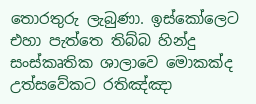තොරතුරු ලැබුණා. ඉස්කෝලෙට එහා පැත්තෙ තිබ්බ හින්දු සංස්කෘතික ශාලාවෙ මොකක්ද උත්සවේකට රතිඤ්ඤා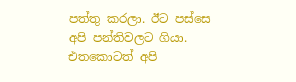පත්තු කරලා. ඊට පස්සෙ අපි පන්තිවලට ගියා. එතකොටත් අපි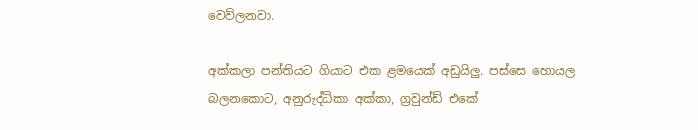වෙව්ලනවා.

අක්කලා පන්තියට ගියාට එක ළමයෙක් අඩුයිලු. පස්සෙ හොයල බලනකොට, අනුරුද්ධිකා අක්කා, ග්‍රවුන්ඩ් එකේ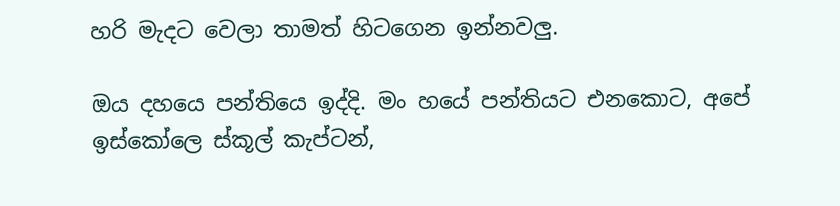හරි මැදට වෙලා තාමත් හිටගෙන ඉන්නවලු.

ඔය දහයෙ පන්තියෙ ඉද්දි. මං හයේ පන්තියට එනකොට, අපේ ඉස්කෝලෙ ස්කූල් කැප්ටන්,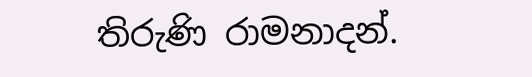තිරුණි රාමනාදන්.